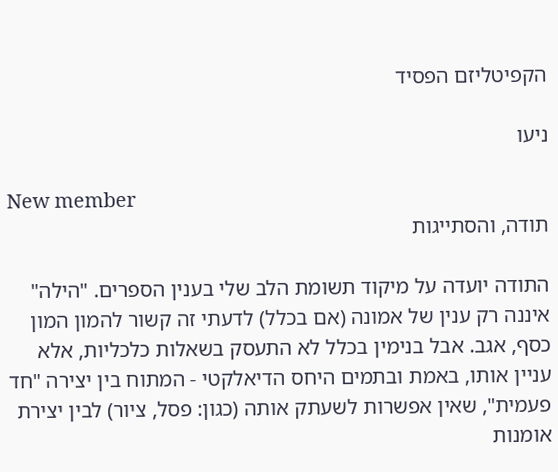הקפיטליזם הפסיד

ניעו

New member
תודה, והסתייגות

התודה יועדה על מיקוד תשומת הלב שלי בענין הספרים. "הילה" איננה רק ענין של אמונה (אם בכלל) לדעתי זה קשור להמון המון כסף, אגב. אבל בנימין בכלל לא התעסק בשאלות כלכליות, אלא עניין אותו, באמת ובתמים היחס הדיאלקטי - המתוח בין יצירה "חד פעמית", שאין אפשרות לשעתק אותה (כגון: פסל, ציור) לבין יצירת אומנות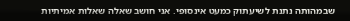שבמהותה נתנת לשיעתוק כמעט אינסופי. אני חושב שאלה שאלות אמיתיות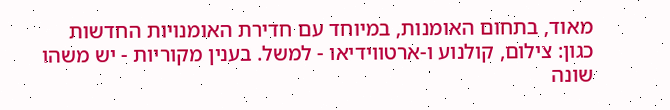מאוד, בתחום האומנות, במיוחד עם חדירת האומנויות החדשות כגון: צילום, קולנוע ו-ארטווידיאו - למשל. בענין מקוריות - יש משהו שונה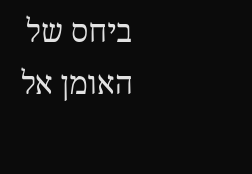ביחס של האומן אל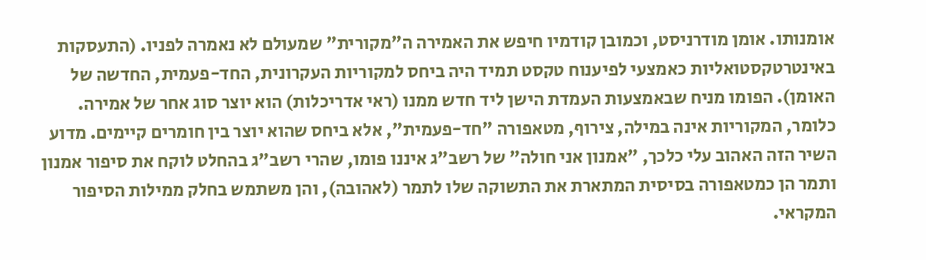אומנותו. אומן מודרניסט, וכמובן קודמיו חיפש את האמירה ה"מקורית" שמעולם לא נאמרה לפניו. (התעסקות באינטרטקסטואליות כאמצעי לפיענוח טקסט תמיד היה ביחס למקוריות העקרונית, החד-פעמית, החדשה של האומן). הפומו מניח שבאמצעות העמדת הישן ליד חדש ממנו (ראי אדריכלות) הוא יוצר סוג אחר של אמירה. כלומר, המקוריות אינה במילה, צירוף, מטאפורה "חד-פעמית", אלא ביחס שהוא יוצר בין חומרים קיימים. מדוע השיר הזה האהוב עלי כלכך, "אמנון אני חולה" של רשב"ג איננו פומו, שהרי רשב"ג בהחלט לוקח את סיפור אמנון ותמר הן כמטאפורה בסיסית המתארת את התשוקה שלו לתמר (לאהובה), והן משתמש בחלק ממילות הסיפור המקראי.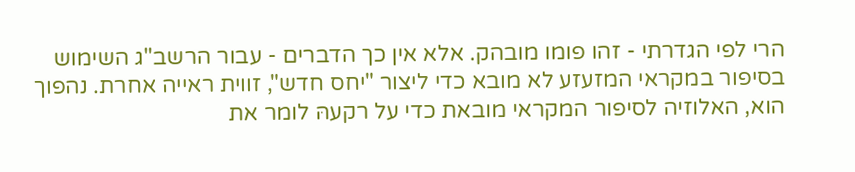הרי לפי הגדרתי - זהו פומו מובהק. אלא אין כך הדברים - עבור הרשב"ג השימוש בסיפור במקראי המזעזע לא מובא כדי ליצור "יחס חדש", זווית ראייה אחרת. נהפוך הוא, האלוזיה לסיפור המקראי מובאת כדי על רקעהּ לומר את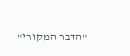"הדבר המקורי"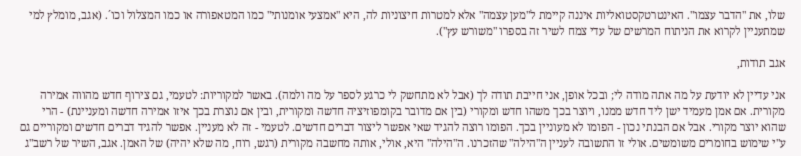שלו, את "הדבר עצמו". האינטרטקסטואליות איננה קיימת ל"מען עצמה" אלא למטרות חיצוניות לה, היא "אמצעי אומנותי" כמו המטאפורה או כמו המצלול וכו´. (אגב, מומלץ למי שמתעניין לקרוא את הניתוח המרשים של עדי צמח לשיר זה בספרו "משורש עץ").

אגב תודות,

אני עדיין לא יודעת על מה אתה מודה לי; ובכל אופן, אני חייבת תודה לך (אבל לא מתחשק לי כרגע לספר על מה ולמה). באשר למקוריות: לטעמי, גם צירוף חדש מהווה אמירה מקורית. אם אמן מעמיד ישן ליד חדש ממנו, ויוצר בכך משהו חדש ומקורי (בין אם מדובר בקומפוזיציה חדשה ומקורית, ובין אם נוצרת בכך איזו אמירה חדשה ומעניינת) - הרי שהוא יוצר מקורי. אבל אם הבנתי נכון - הפומו לא מעוניין בכך. הפומו רוצה להגיד שאי אפשר ליצור דברים חדשים. לטעמי - זה לא מעניין. אפשר להגיד דברים חדשים ומקוריים גם ע"י שימוש בחומרים משומשים. אולי זו התשובה לעניין ה"הילה" שהזכרנו. ה"הילה" היא, אולי, אותה מחשבה מקורית (רגש, רוח, מה שלא יהיה) של האמן. אגב, השיר של רשב"ג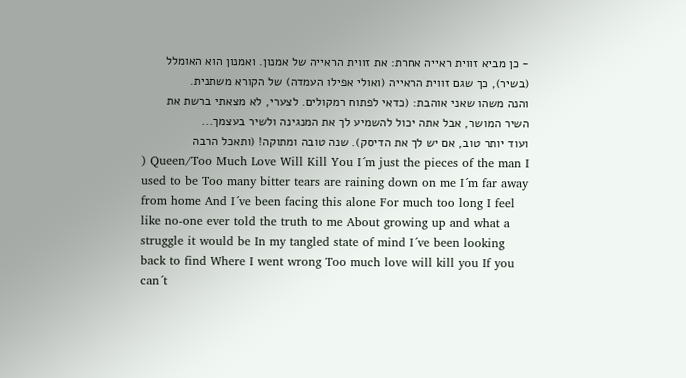- כן מביא זווית ראייה אחרת: את זווית הראייה של אמנון. ואמנון הוא האומלל (בשיר), כך שגם זווית הראייה (ואולי אפילו העמדה) של הקורא משתנית.
והנה משהו שאני אוהבת: (כדאי לפתוח רמקולים. לצערי, לא מצאתי ברשת את השיר המושר, אבל אתה יכול להשמיע לך את המנגינה ולשיר בעצמך...
ועוד יותר טוב, אם יש לך את הדיסק). שנה טובה ומתוקה! (ותאכל הרבה
) Queen/Too Much Love Will Kill You I´m just the pieces of the man I used to be Too many bitter tears are raining down on me I´m far away from home And I´ve been facing this alone For much too long I feel like no-one ever told the truth to me About growing up and what a struggle it would be In my tangled state of mind I´ve been looking back to find Where I went wrong Too much love will kill you If you can´t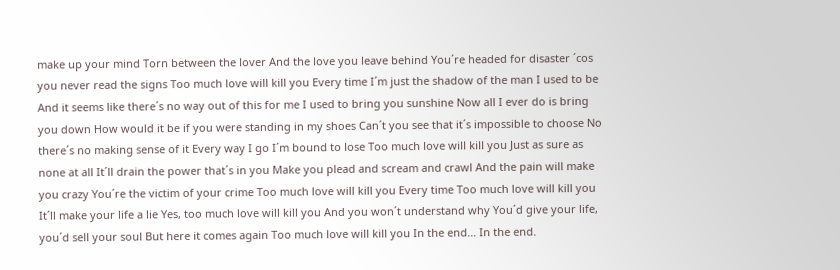make up your mind Torn between the lover And the love you leave behind You´re headed for disaster ´cos you never read the signs Too much love will kill you Every time I´m just the shadow of the man I used to be And it seems like there´s no way out of this for me I used to bring you sunshine Now all I ever do is bring you down How would it be if you were standing in my shoes Can´t you see that it´s impossible to choose No there´s no making sense of it Every way I go I´m bound to lose Too much love will kill you Just as sure as none at all It´ll drain the power that´s in you Make you plead and scream and crawl And the pain will make you crazy You´re the victim of your crime Too much love will kill you Every time Too much love will kill you It´ll make your life a lie Yes, too much love will kill you And you won´t understand why You´d give your life, you´d sell your soul But here it comes again Too much love will kill you In the end... In the end.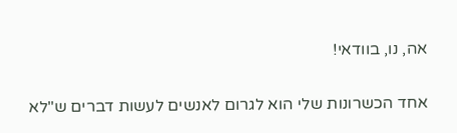אה, נו, בוודאי!

אחד הכשרונות שלי הוא לגרום לאנשים לעשות דברים ש"לא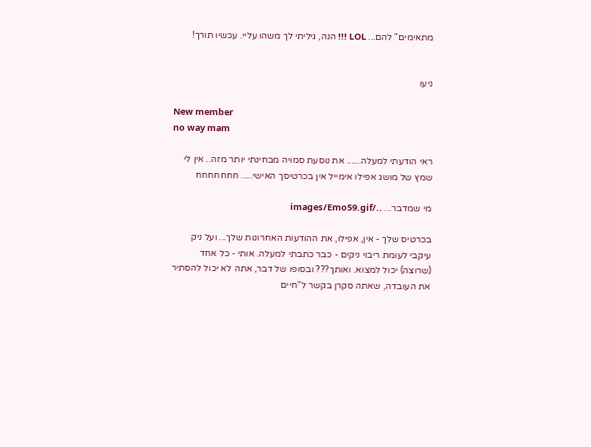מתאימים" להם... LOL !!! הנה, גיליתי לך משהו עליי. עכשיו תורך!


ניעו

New member
no way mam

ראי הודעתי למעלה...... את נוסעת סמויה מבחינתי יותר מזה.. אין לי שמץ של מושג אפילו אימייל אין בכרטיסך האישי..... חחחחחחח

מי שמדבר... ../images/Emo59.gif

בכרטיס שלך - אין, אפילו, את ההודעות האחרונות שלך... ועל ניק עיקבי לעומת ריבוי ניקים - כבר כתבתי למעלה. אותי - כל אחד (שרוצה) יכול למצוא. ואותך??? ובסופו של דבר, אתה לא יכול להסתיר את העובדה, שאתה סקרן בקשר ל"חיים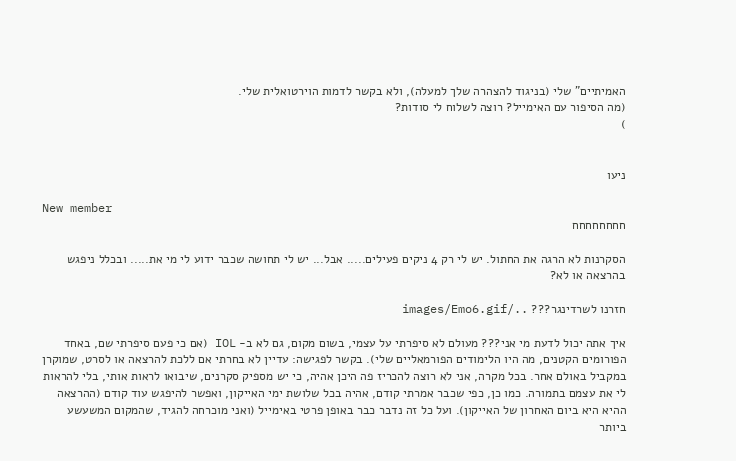האמיתיים" שלי (בניגוד להצהרה שלך למעלה), ולא בקשר לדמות הוירטואלית שלי.
(מה הסיפור עם האימייל? רוצה לשלוח לי סודות?
)


ניעו

New member
חחחחחחחח

הסקרנות לא הרגה את החתול. יש לי רק 4 ניקים פעילים..... אבל... יש לי תחושה שכבר ידוע לי מי את..... ובכלל ניפגש בהרצאה או לא?

חזרנו לשרדינגר??? ../images/Emo6.gif

איך אתה יכול לדעת מי אני??? מעולם לא סיפרתי על עצמי, בשום מקום, גם לא ב- IOL (אם כי פעם סיפרתי שם, באחד הפורומים הקטנים, מה היו הלימודים הפורמאליים שלי). בקשר לפגישה: עדיין לא בחרתי אם ללכת להרצאה או לסרט, שמוקרן במקביל באולם אחר. בכל מקרה, אני לא רוצה להכריז פה היכן אהיה, כי יש מספיק סקרנים, שיבואו לראות אותי, בלי להראות לי את עצמם בתמורה. כמו כן, כפי שכבר אמרתי קודם, אהיה בכל שלושת ימי האייקון, ואפשר להיפגש עוד קודם (ההרצאה ההיא היא ביום האחרון של האייקון). ועל כל זה נדבר כבר באופן פרטי באימייל (ואני מוכרחה להגיד, שהמקום המשעשע ביותר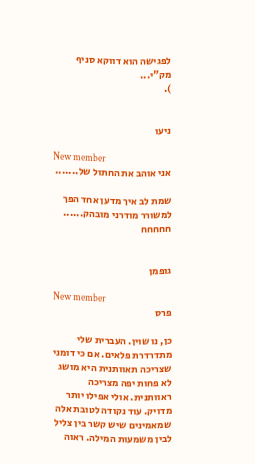לפגישה הוא דווקא סניף מק"י...
).


ניעו

New member
אני אוהב את החתול של.......

שמת לב איך מדען אחד הפך למשורר מודרני מובהק...... חחחחח


גופמן

New member
פרס

כן, נו שוין. העברית שלי מתדרדרת פלאים. אם כי דומני שצריכה תאוותנית היא מושג לא פחות יפה מצריכה ראוותנית. אולי אפילו יותר מדויק. עוד נקודה לטובת אלה שמאמינים שיש קשר בין צליל לבין משמעות המילה. ראוה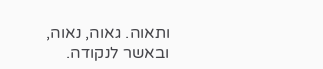ותאוה. גאוה, נאוה, ובאשר לנקודה.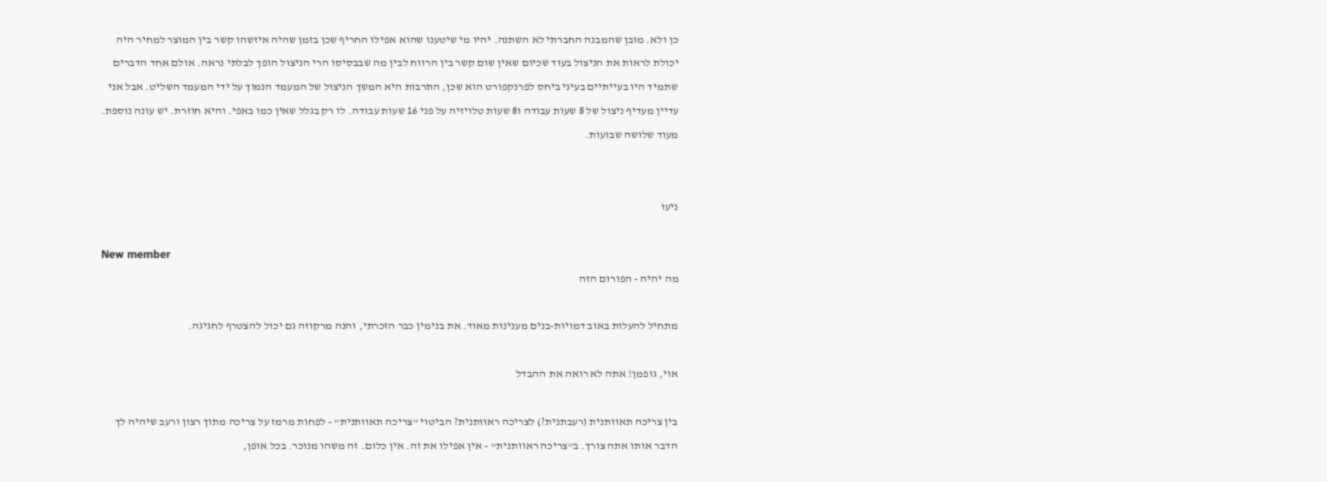כן ולא. מובן שהמבנה החברתי לא השתנה. יהיו מי שיטענו שהוא אפילו החריף שכן בזמן שהיה איזשהו קשר בין המוצר למחיר היה יכולת לראות את הניצול בעוד שכיום שאין שום קשר בין הרווח לבין מה שבבסיסו הרי הניצול הופך לבלתי נראה. אולם אחד הדברים שתמיד היו בעייתיים בעיני ביחס לפרנקפורט הוא שכן, התרבות היא המשך הניצול של המעמד הנמוך על ידי המעמד השליט. אבל אני עדיין מעדיף ניצול של 8 שעות עבודה ו8 שעות טלויזיה על פני 16 שעות עבודה. לו רק בגלל שאין כמו באפי. והיא חוזרת. יש עונה נוספת. מעוד שלושה שבועות.


ניעו

New member
מה יהיה - הפורום הזה

מתחיל להעלות באוב דמויות-בנים מענינות מאוד. את בנימין כבר הזכרתי, והנה מרקוזה גם יכול להצטרף לחגיגה.

אוי, גופמן! אתה לא רואה את ההבדל

בין צריכה תאוותנית (רעבתנית?) לצריכה ראוותנית? הביטוי "צריכה תאוותנית" - לפחות מרמז על צריכה מתוך רצון ורעב שיהיה לך הדבר אותו אתה צורך. ב"צריכה ראוותנית" - אין אפילו את זה. אין כלום. זה משהו מנוכר. בכל אופן,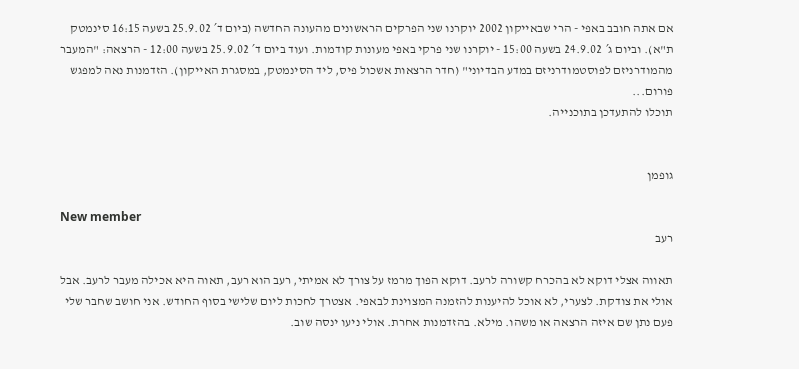אם אתה חובב באפי - הרי שבאייקון 2002 יוקרנו שני הפרקים הראשונים מהעונה החדשה (ביום ד´ 25.9.02 בשעה 16:15 סינמטק ת"א). וביום ג´ 24.9.02 בשעה 15:00 - יוקרנו שני פרקי באפי מעונות קודמות. ועוד ביום ד´ 25.9.02 בשעה 12:00 - הרצאה: "המעבר מהמודרניזם לפוסטמודרניזם במדע הבדיוני" (חדר הרצאות אשכול פיס, ליד הסינמטק, במסגרת האייקון). הזדמנות נאה למפגש פורום...
תוכלו להתעדכן בתוכנייה.


גופמן

New member
רעב

תאווה אצלי דוקא לא בהכרח קשורה לרעב. דוקא הפוך מרמז על צורך לא אמיתי, רעב הוא רעב, תאוה היא אכילה מעבר לרעב. אבל אולי את צודקת. לצערי, לא אוכל להיענות להזמנה המצוינת לבאפי. אצטרך לחכות ליום שלישי בסוף החודש. אני חושב שחבר שלי פעם נתן שם איזה הרצאה או משהו. מילא. בהזדמנות אחרת. אולי ניעו ינסה שוב.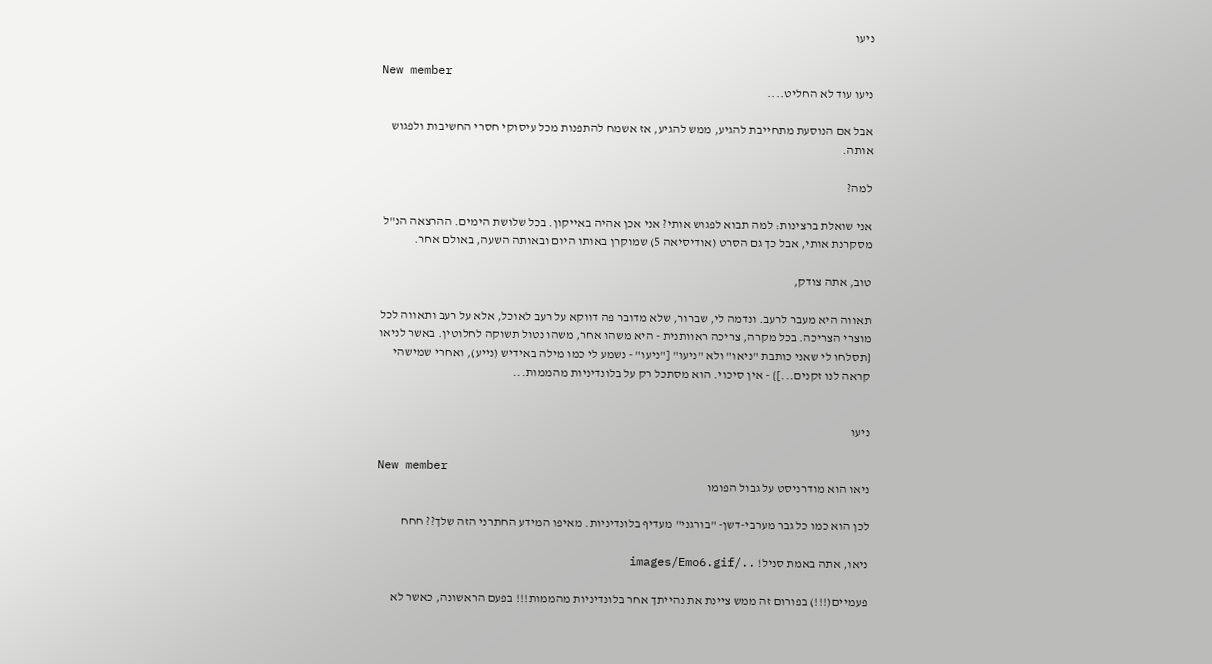ניעו

New member
ניעו עוד לא החליט....

אבל אם הנוסעת מתחייבת להגיע, ממש להגיע, אז אשמח להתפנות מכל עיסוקי חסרי החשיבות ולפגוש אותה.

למה?

אני שואלת ברצינות: למה תבוא לפגוש אותי? אני אכן אהיה באייקון. בכל שלושת הימים. ההרצאה הנ"ל מסקרנת אותי, אבל כך גם הסרט (אודיסיאה 5) שמוקרן באותו היום ובאותה השעה, באולם אחר.

טוב, אתה צודק,

תאווה היא מעבר לרעב. ונדמה לי, שברור, שלא מדובר פה דווקא על רעב לאוכל, אלא על רעב ותאווה לכל מוצרי הצריכה. בכל מקרה, צריכה ראוותנית - היא משהו אחר, משהו נטול תשוקה לחלוטין. באשר לניאו {תסלחו לי שאני כותבת "ניאו" ולא "ניעו" ["ניעו" - נשמע לי כמו מילה באידיש (נייע), ואחרי שמישהי קראה לנו זקנים...]} - אין סיכוי. הוא מסתכל רק על בלונדיניות מהממות...


ניעו

New member
ניאו הוא מודרניסט על גבול הפומו

לכן הוא כמו כל גבר מערבי-דשן- "בורגני" מעדיף בלונדיניות. מאיפו המידע החתרני הזה שלך?? חחח

ניאו, אתה באמת סניל! ../images/Emo6.gif

פעמיים(!!!) בפורום זה ממש ציינת את נהייתך אחר בלונדיניות מהממות!!! בפעם הראשונה, כאשר לא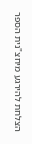הצלחת להירגע מיחצ"נית הספר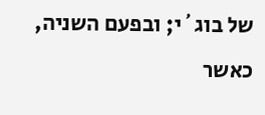של בוג´י; ובפעם השניה, כאשר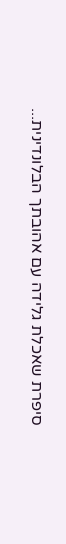סיפרת שאכלת גלידה עם אהובתך הבלונדינית...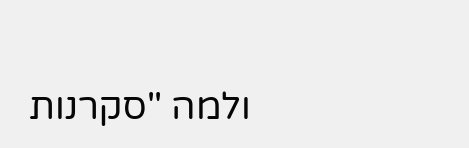ולמה "סקרנות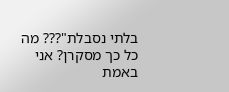בלתי נסבלת"??? מה כל כך מסקרן? אני באמת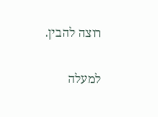רוצה להבין.

למעלה